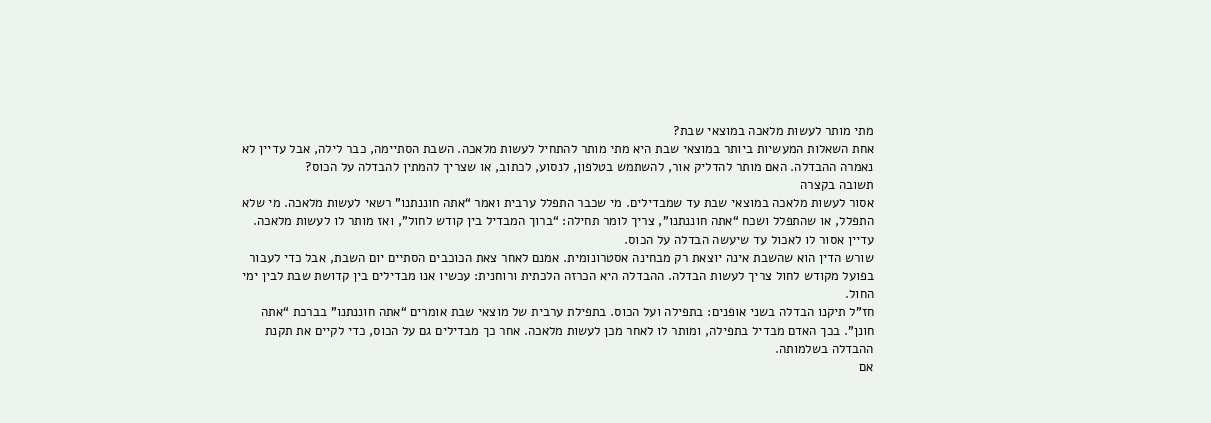מתי מותר לעשות מלאכה במוצאי שבת?
אחת השאלות המעשיות ביותר במוצאי שבת היא מתי מותר להתחיל לעשות מלאכה. השבת הסתיימה, כבר לילה, אבל עדיין לא נאמרה ההבדלה. האם מותר להדליק אור, להשתמש בטלפון, לנסוע, לכתוב, או שצריך להמתין להבדלה על הכוס?
תשובה בקצרה
אסור לעשות מלאכה במוצאי שבת עד שמבדילים. מי שכבר התפלל ערבית ואמר “אתה חוננתנו” רשאי לעשות מלאכה. מי שלא התפלל, או שהתפלל ושכח “אתה חוננתנו”, צריך לומר תחילה: “ברוך המבדיל בין קודש לחול”, ואז מותר לו לעשות מלאכה. עדיין אסור לו לאכול עד שיעשה הבדלה על הכוס.
שורש הדין הוא שהשבת אינה יוצאת רק מבחינה אסטרונומית. אמנם לאחר צאת הכוכבים הסתיים יום השבת, אבל כדי לעבור בפועל מקודש לחול צריך לעשות הבדלה. ההבדלה היא הכרזה הלכתית ורוחנית: עכשיו אנו מבדילים בין קדושת שבת לבין ימי החול.
חז”ל תיקנו הבדלה בשני אופנים: בתפילה ועל הכוס. בתפילת ערבית של מוצאי שבת אומרים “אתה חוננתנו” בברכת “אתה חונן”. בכך האדם מבדיל בתפילה, ומותר לו לאחר מכן לעשות מלאכה. אחר כך מבדילים גם על הכוס, כדי לקיים את תקנת ההבדלה בשלמותה.
אם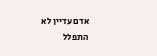אדם עדיין לא התפלל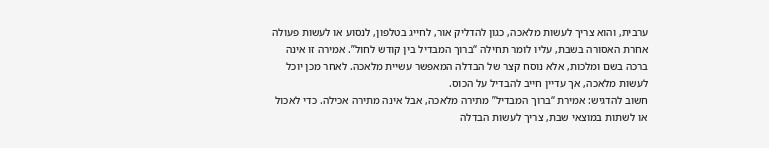ערבית, והוא צריך לעשות מלאכה, כגון להדליק אור, לחייג בטלפון, לנסוע או לעשות פעולה אחרת האסורה בשבת, עליו לומר תחילה “ברוך המבדיל בין קודש לחול”. אמירה זו אינה ברכה בשם ומלכות, אלא נוסח קצר של הבדלה המאפשר עשיית מלאכה. לאחר מכן יוכל לעשות מלאכה, אך עדיין חייב להבדיל על הכוס.
חשוב להדגיש: אמירת “ברוך המבדיל” מתירה מלאכה, אבל אינה מתירה אכילה. כדי לאכול או לשתות במוצאי שבת, צריך לעשות הבדלה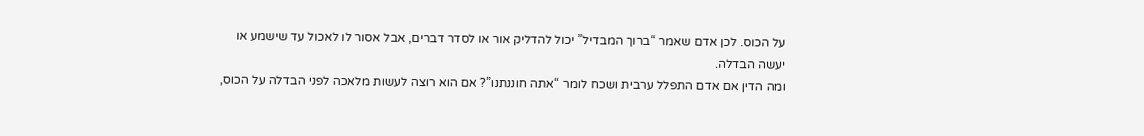על הכוס. לכן אדם שאמר “ברוך המבדיל” יכול להדליק אור או לסדר דברים, אבל אסור לו לאכול עד שישמע או יעשה הבדלה.
ומה הדין אם אדם התפלל ערבית ושכח לומר “אתה חוננתנו”? אם הוא רוצה לעשות מלאכה לפני הבדלה על הכוס,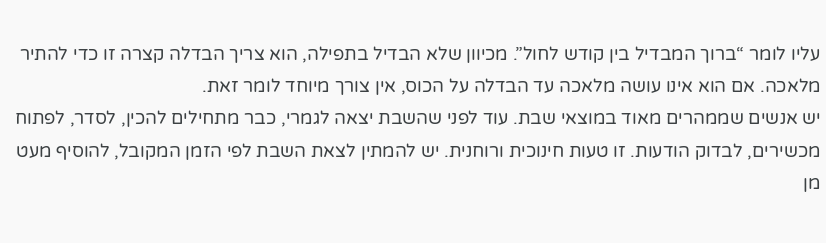עליו לומר “ברוך המבדיל בין קודש לחול”. מכיוון שלא הבדיל בתפילה, הוא צריך הבדלה קצרה זו כדי להתיר מלאכה. אם הוא אינו עושה מלאכה עד הבדלה על הכוס, אין צורך מיוחד לומר זאת.
יש אנשים שממהרים מאוד במוצאי שבת. עוד לפני שהשבת יצאה לגמרי, כבר מתחילים להכין, לסדר, לפתוח מכשירים, לבדוק הודעות. זו טעות חינוכית ורוחנית. יש להמתין לצאת השבת לפי הזמן המקובל, להוסיף מעט מן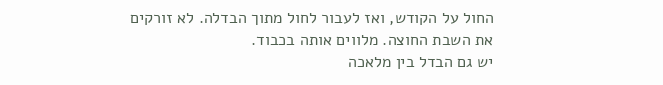החול על הקודש, ואז לעבור לחול מתוך הבדלה. לא זורקים את השבת החוצה. מלווים אותה בכבוד.
יש גם הבדל בין מלאכה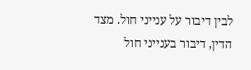לבין דיבור על ענייני חול. מצד הדין, דיבור בענייני חול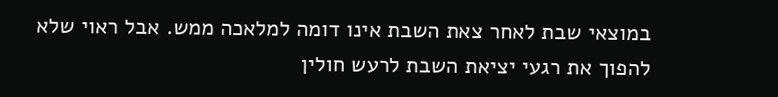במוצאי שבת לאחר צאת השבת אינו דומה למלאכה ממש. אבל ראוי שלא להפוך את רגעי יציאת השבת לרעש חולין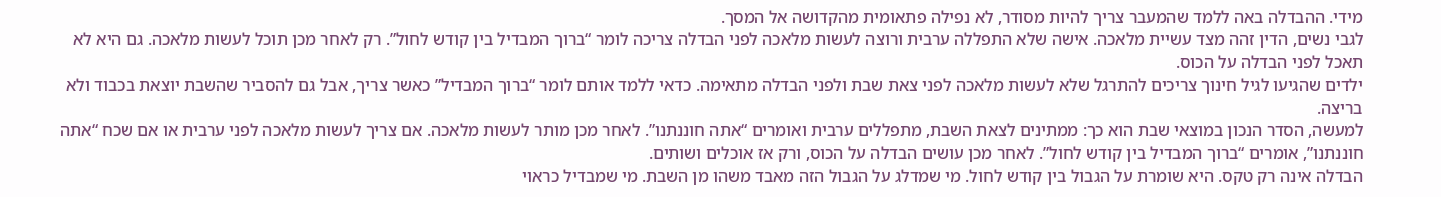מידי. ההבדלה באה ללמד שהמעבר צריך להיות מסודר, לא נפילה פתאומית מהקדושה אל המסך.
לגבי נשים, הדין זהה מצד עשיית מלאכה. אישה שלא התפללה ערבית ורוצה לעשות מלאכה לפני הבדלה צריכה לומר “ברוך המבדיל בין קודש לחול”. רק לאחר מכן תוכל לעשות מלאכה. גם היא לא תאכל לפני הבדלה על הכוס.
ילדים שהגיעו לגיל חינוך צריכים להתרגל שלא לעשות מלאכה לפני צאת שבת ולפני הבדלה מתאימה. כדאי ללמד אותם לומר “ברוך המבדיל” כאשר צריך, אבל גם להסביר שהשבת יוצאת בכבוד ולא בריצה.
למעשה, הסדר הנכון במוצאי שבת הוא כך: ממתינים לצאת השבת, מתפללים ערבית ואומרים “אתה חוננתנו”. לאחר מכן מותר לעשות מלאכה. אם צריך לעשות מלאכה לפני ערבית או אם שכח “אתה חוננתנו”, אומרים “ברוך המבדיל בין קודש לחול”. לאחר מכן עושים הבדלה על הכוס, ורק אז אוכלים ושותים.
הבדלה אינה רק טקס. היא שומרת על הגבול בין קודש לחול. מי שמדלג על הגבול הזה מאבד משהו מן השבת. מי שמבדיל כראוי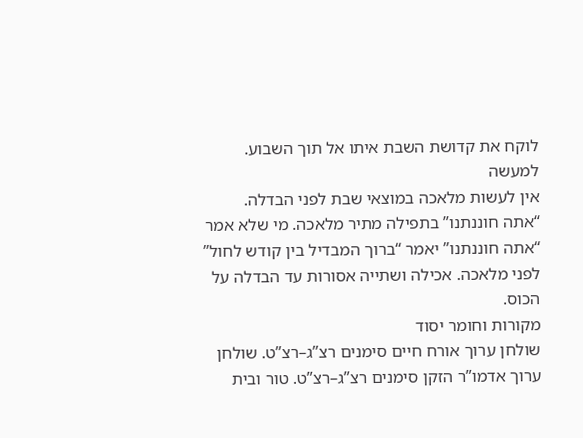לוקח את קדושת השבת איתו אל תוך השבוע.
למעשה
אין לעשות מלאכה במוצאי שבת לפני הבדלה. “אתה חוננתנו” בתפילה מתיר מלאכה. מי שלא אמר “אתה חוננתנו” יאמר “ברוך המבדיל בין קודש לחול” לפני מלאכה. אכילה ושתייה אסורות עד הבדלה על הכוס.
מקורות וחומר יסוד
שולחן ערוך אורח חיים סימנים רצ”ג–רצ”ט. שולחן ערוך אדמו”ר הזקן סימנים רצ”ג–רצ”ט. טור ובית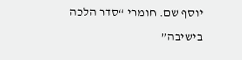יוסף שם. חומרי “סדר הלכה בישיבה”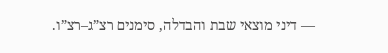— דיני מוצאי שבת והבדלה, סימנים רצ”ג–רצ”ו.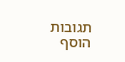תגובות
הוסף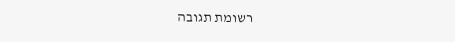רשומת תגובה